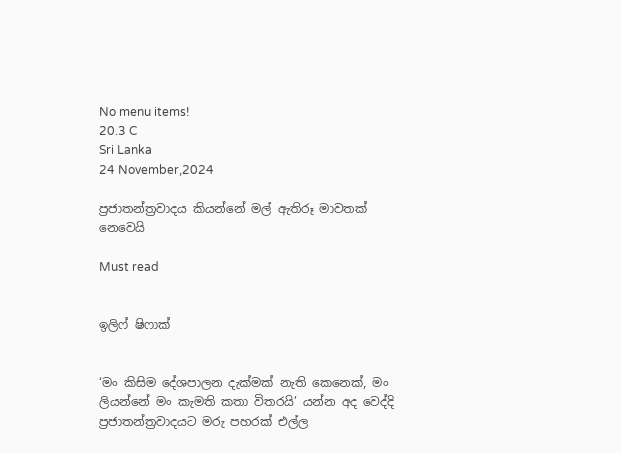No menu items!
20.3 C
Sri Lanka
24 November,2024

ප්‍රජාතන්ත්‍රවාදය කියන්නේ මල් ඇතිරූ මාවතක් නෙවෙයි

Must read


ඉලිෆ් ෂිෆාක්


‘මං කිසිම දේශපාලන දැක්මක් නැති කෙනෙක්, මං ලියන්නේ මං කැමති කතා විතරයි’ යන්න අද වෙද්දි ප්‍රජාතන්ත්‍රවාදයට මරු පහරක් එල්ල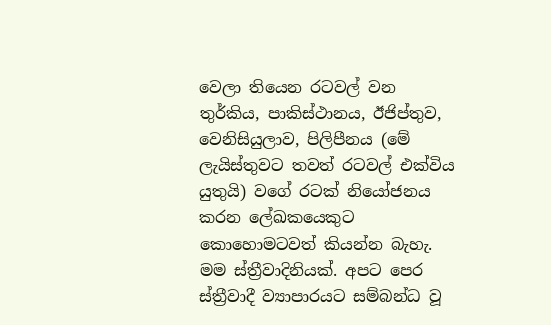වෙලා තියෙන රටවල් වන තුර්කිය, පාකිස්ථානය, ඊජිප්තුව, වෙනිසියුලාව, පිලිපීනය (මේ ලැයිස්තුවට තවත් රටවල් එක්විය යුතුයි) වගේ රටක් නියෝජනය කරන ලේඛකයෙකුට කොහොමටවත් කියන්න බැහැ.
මම ස්ත්‍රීවාදිනියක්. අපට පෙර ස්ත්‍රීවාදී ව්‍යාපාරයට සම්බන්ධ වූ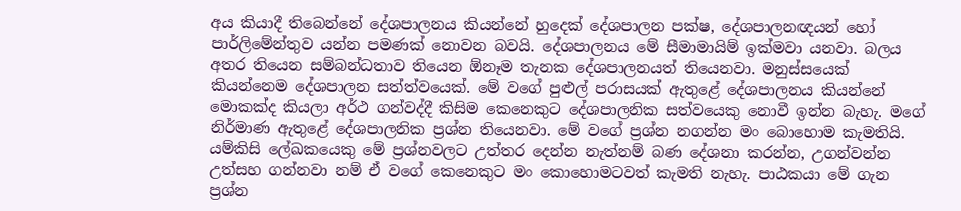අය කියාදී තිබෙන්නේ දේශපාලනය කියන්නේ හුදෙක් දේශපාලන පක්ෂ, දේශපාලනඥයන් හෝ පාර්ලිමේන්තුව යන්න පමණක් නොවන බවයි. දේශපාලනය මේ සීමාමායිම් ඉක්මවා යනවා. බලය අතර තියෙන සම්බන්ධතාව තියෙන ඕනෑම තැනක දේශපාලනයත් තියෙනවා. මනුස්සයෙක් කියන්නෙම දේශපාලන සත්ත්වයෙක්. මේ වගේ පුළුල් පරාසයක් ඇතුළේ දේශපාලනය කියන්නේ මොකක්ද කියලා අර්ථ ගන්වද්දී කිසිම කෙනෙකුට දේශපාලනික සත්වයෙකු නොවී ඉන්න බැහැ. මගේ නිර්මාණ ඇතුළේ දේශපාලනික ප්‍රශ්න තියෙනවා. මේ වගේ ප්‍රශ්න නගන්න මං බොහොම කැමතියි. යම්කිසි ලේඛකයෙකු මේ ප්‍රශ්නවලට උත්තර දෙන්න නැත්නම් බණ දේශනා කරන්න, උගන්වන්න උත්සහ ගන්නවා නම් ඒ වගේ කෙනෙකුට මං කොහොමටවත් කැමති නැහැ. පාඨකයා මේ ගැන ප්‍රශ්න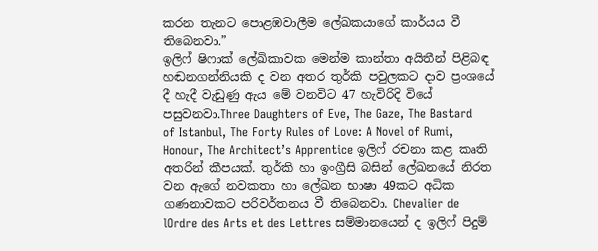කරන තැනට පොළඹවාලීම ලේඛකයාගේ කාර්යය වී තිබෙනවා.”
ඉලිෆ් ෂිෆාක් ලේඛිකාවක මෙන්ම කාන්තා අයිතීන් පිළිබඳ හඬනගන්නියකි ද වන අතර තුර්කි පවුලකට දාව ප්‍රංශයේ දී හැදී වැඩුණු ඇය මේ වනවිට 47 හැවිරිදි වියේ පසුවනවා.Three Daughters of Eve, The Gaze, The Bastard of Istanbul, The Forty Rules of Love: A Novel of Rumi, Honour, The Architect’s Apprentice ඉලිෆ් රචනා කළ කෘති අතරින් කීපයක්. තුර්කි හා ඉංග්‍රීසි බසින් ලේඛනයේ නිරත වන ඇගේ නවකතා හා ලේඛන භාෂා 49කට අධික ගණනාවකට පරිවර්තනය වී තිබෙනවා. Chevalier de lOrdre des Arts et des Lettres සම්මානයෙන් ද ඉලිෆ් පිදුම්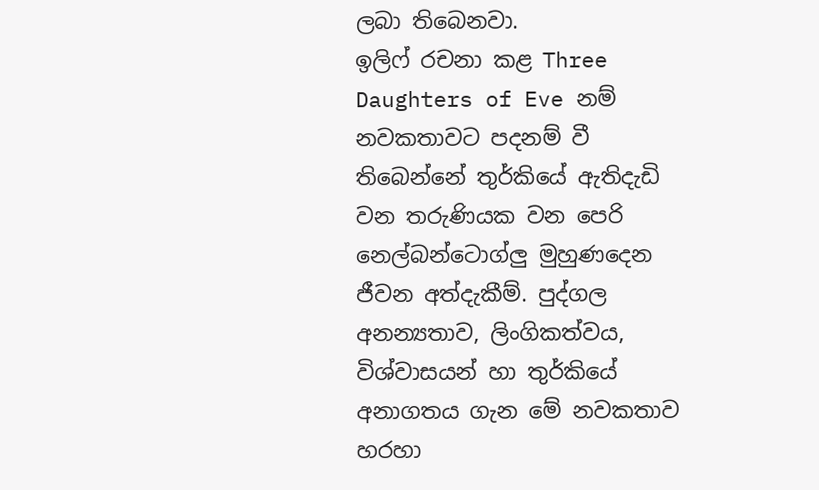ලබා තිබෙනවා.
ඉලිෆ් රචනා කළ Three Daughters of Eve නම් නවකතාවට පදනම් වී තිබෙන්නේ තුර්කියේ ඇතිදැඩි වන තරුණියක වන පෙරි නෙල්බන්ටොග්ලු‍ මුහුණදෙන ජීවන අත්දැකීම්. පුද්ගල අනන්‍යතාව, ලිංගිකත්වය, විශ්වාසයන් හා තුර්කියේ අනාගතය ගැන මේ නවකතාව හරහා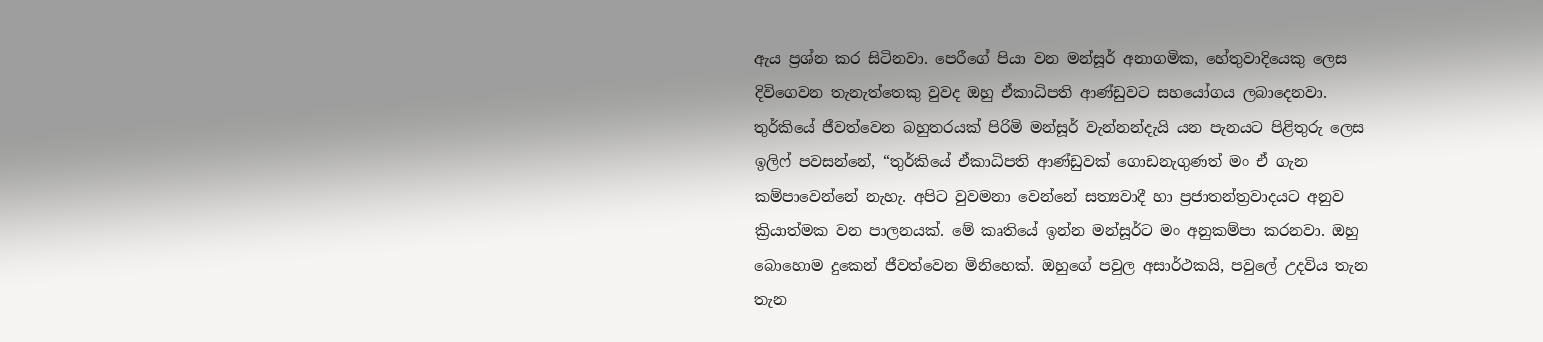ඇය ප්‍රශ්න කර සිටිනවා. පෙරීගේ පියා වන මන්සූර් අනාගමික, හේතුවාදියෙකු ලෙස දිවිගෙවන තැනැත්තෙකු වුවද ඔහු ඒකාධිපති ආණ්ඩුවට සහයෝගය ලබාදෙනවා.
තුර්කියේ ජීවත්වෙන බහුතරයක් පිරිමි මන්සූර් වැන්නන්දැයි යන පැනයට පිළිතුරු ලෙස ඉලිෆ් පවසන්නේ, “තුර්කියේ ඒකාධිපති ආණ්ඩුවක් ගොඩනැගුණත් මං ඒ ගැන කම්පාවෙන්නේ නැහැ. අපිට වුවමනා වෙන්නේ සත්‍යවාදී හා ප්‍රජාතන්ත්‍රවාදයට අනුව ක්‍රියාත්මක වන පාලනයක්. මේ කෘතියේ ඉන්න මන්සූර්ට මං අනුකම්පා කරනවා. ඔහු බොහොම දුකෙන් ජීවත්වෙන මිනිහෙක්. ඔහුගේ පවුල අසාර්ථකයි, පවුලේ උදවිය තැන තැන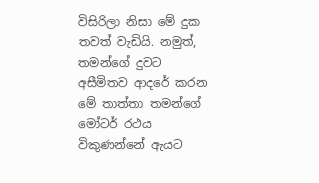විසිරිලා නිසා මේ දුක තවත් වැඩියි. නමුත්, තමන්ගේ දුවට අසීමිතව ආදරේ කරන මේ තාත්තා තමන්ගේ මෝටර් රථය විකුණන්නේ ඇයට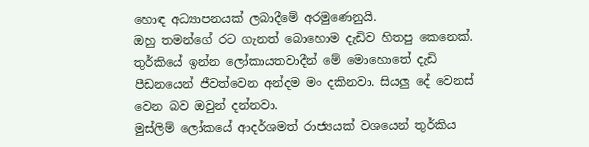හොඳ අධ්‍යාපනයක් ලබාදීමේ අරමුණෙනුයි.
ඔහු තමන්ගේ රට ගැනත් බොහොම දැඩිව හිතපු කෙනෙක්. තුර්කියේ ඉන්න ලෝකායතවාදීන් මේ මොහොතේ දැඩි පීඩනයෙන් ජීවත්වෙන අන්දම මං දකිනවා. සියලු‍ දේ වෙනස් වෙන බව ඔවුන් දන්නවා.
මුස්ලිම් ලෝකයේ ආදර්ශමත් රාජ්‍යයක් වශයෙන් තුර්කිය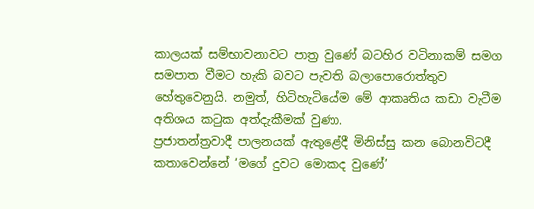කාලයක් සම්භාවනාවට පාත්‍ර වුණේ බටහිර වටිනාකම් සමග සමපාත වීමට හැකි බවට පැවති බලාපොරොත්තුව හේතුවෙනුයි. නමුත්, හිටිහැටියේම මේ ආකෘතිය කඩා වැටීම අතිශය කටුක අත්දැකීමක් වුණා.
ප්‍රජාතන්ත්‍රවාදී පාලනයක් ඇතුළේදී මිනිස්සු කන බොනවිටදී කතාවෙන්නේ ‘මගේ දුවට මොකද වුණේ’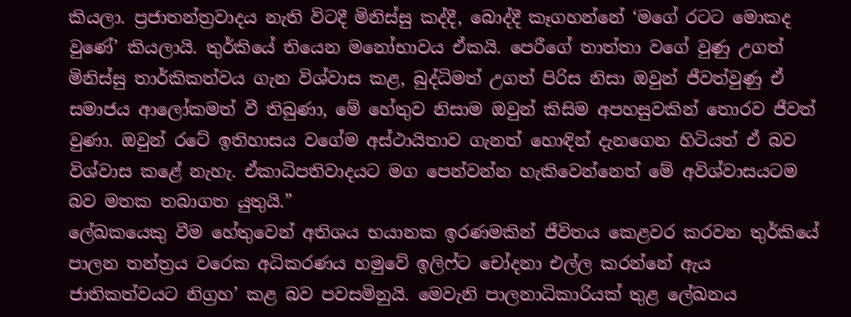කියලා. ප්‍රජාතන්ත්‍රවාදය නැති විටදී මිනිස්සු කද්දී, බොද්දී කෑගහන්නේ ‘මගේ රටට මොකද වුණේ’ කියලායි. තුර්කියේ තියෙන මනෝභාවය ඒකයි. පෙරීගේ තාත්තා වගේ වුණු උගත් මිනිස්සු තාර්කිකත්වය ගැන විශ්වාස කළ, බුද්ධිමත් උගත් පිරිස නිසා ඔවුන් ජීවත්වුණු ඒ සමාජය ආලෝකමත් වී තිබුණා, මේ හේතුව නිසාම ඔවුන් කිසිම අපහසුවකින් තොරව ජීවත් වුණා. ඔවුන් රටේ ඉතිහාසය වගේම අස්ථායිතාව ගැනත් හොඳින් දැනගෙන හිටියත් ඒ බව විශ්වාස කළේ නැහැ. ඒකාධිපතිවාදයට මග පෙන්වන්න හැකිවෙන්නෙත් මේ අවිශ්වාසයටම බව මතක තබාගත යුතුයි.”
ලේඛකයෙකු වීම හේතුවෙන් අතිශය භයානක ඉරණමකින් ජීවිතය කෙළවර කරවන තුර්කියේ පාලන තන්ත්‍රය වරෙක අධිකරණය හමුවේ ඉලිෆ්ට චෝදනා එල්ල කරන්නේ ඇය ජාතිකත්වයට නිග්‍රහ’ කළ බව පවසමිනුයි. මෙවැනි පාලනාධිකාරියක් තුළ ලේඛනය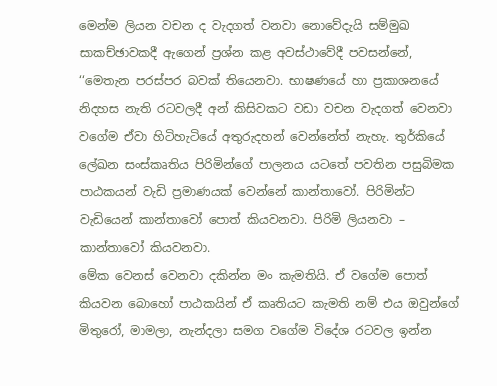මෙන්ම ලියන වචන ද වැදගත් වනවා නොවේදැයි සම්මුඛ සාකච්ඡාවකදී ඇගෙන් ප්‍රශ්න කළ අවස්ථාවේදී පවසන්නේ,
‘‘මෙතැන පරස්පර බවක් තියෙනවා. භාෂණයේ හා ප්‍රකාශනයේ නිදහස නැති රටවලදී අන් කිසිවකට වඩා වචන වැදගත් වෙනවා වගේම ඒවා හිටිහැටියේ අතුරුදහන් වෙන්නේත් නැහැ. තුර්කියේ ලේඛන සංස්කෘතිය පිරිමින්ගේ පාලනය යටතේ පවතින පසුබිමක පාඨකයන් වැඩි ප්‍රමාණයක් වෙන්නේ කාන්තාවෝ. පිරිමින්ට වැඩියෙන් කාන්තාවෝ පොත් කියවනවා. පිරිමි ලියනවා – කාන්තාවෝ කියවනවා.
මේක වෙනස් වෙනවා දකින්න මං කැමතියි. ඒ වගේම පොත් කියවන බොහෝ පාඨකයින් ඒ කෘතියට කැමති නම් එය ඔවුන්ගේ මිතුරෝ, මාමලා, නැන්දලා සමග වගේම විදේශ රටවල ඉන්න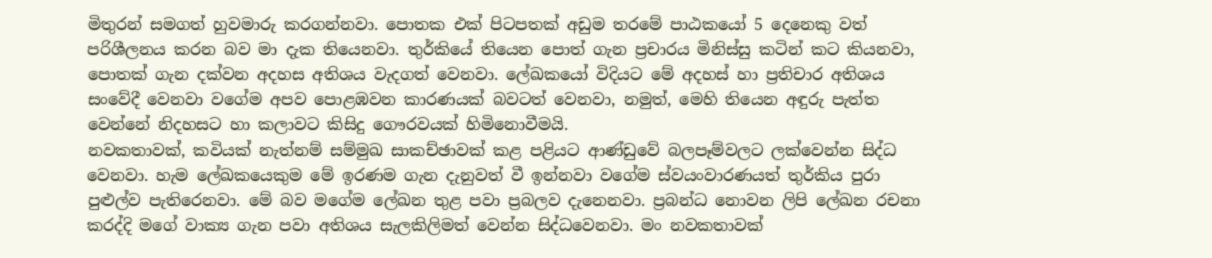මිතුරන් සමගත් හුවමාරු කරගන්නවා. පොතක එක් පිටපතක් අඩුම තරමේ පාඨකයෝ 5 දෙනෙකු වත් පරිශීලනය කරන බව මා දැක තියෙනවා. තුර්කියේ තියෙන පොත් ගැන ප්‍රචාරය මිනිස්සු කටින් කට කියනවා, පොතක් ගැන දක්වන අදහස අතිශය වැදගත් වෙනවා. ලේඛකයෝ විදියට මේ අදහස් හා ප්‍රතිචාර අතිශය සංවේදී වෙනවා වගේම අපව පොළඹවන කාරණයක් බවටත් වෙනවා, නමුත්, මෙහි තියෙන අඳුරු පැත්ත වෙන්නේ නිදහසට හා කලාවට කිසිදු ගෞරවයක් හිමිනොවීමයි.
නවකතාවක්, කවියක් නැත්නම් සම්මුඛ සාකච්ඡාවක් කළ පළියට ආණ්ඩුවේ බලපෑම්වලට ලක්වෙන්න සිද්ධ වෙනවා. හැම ලේඛකයෙකුම මේ ඉරණම ගැන දැනුවත් වී ඉන්නවා වගේම ස්වයංවාරණයත් තුර්කිය පුරා පුළුල්ව පැතිරෙනවා. මේ බව මගේම ලේඛන තුළ පවා ප්‍රබලව දැනෙනවා. ප්‍රබන්ධ නොවන ලිපි ලේඛන රචනා කරද්දි මගේ වාක්‍ය ගැන පවා අතිශය සැලකිලිමත් වෙන්න සිද්ධවෙනවා. මං නවකතාවක්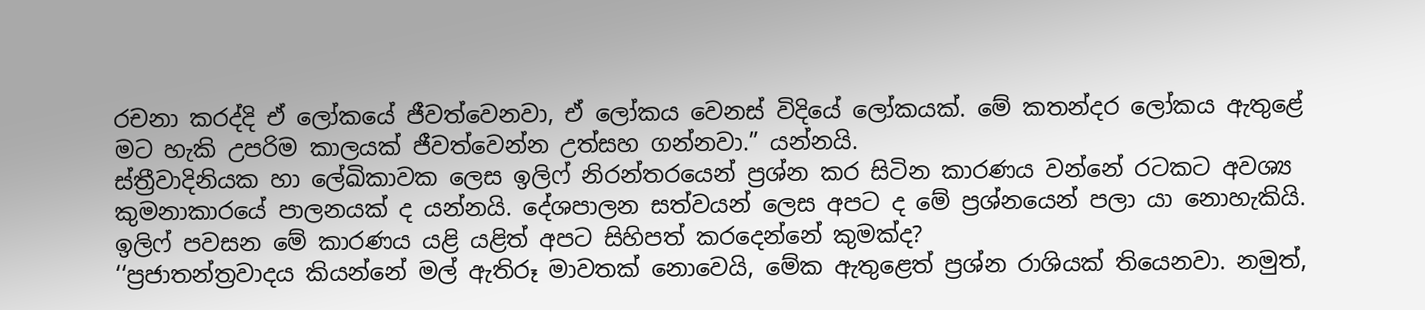රචනා කරද්දි ඒ ලෝකයේ ජීවත්වෙනවා, ඒ ලෝකය වෙනස් විදියේ ලෝකයක්. මේ කතන්දර ලෝකය ඇතුළේ මට හැකි උපරිම කාලයක් ජීවත්වෙන්න උත්සහ ගන්නවා.” යන්නයි.
ස්ත්‍රීවාදිනියක හා ලේඛිකාවක ලෙස ඉලිෆ් නිරන්තරයෙන් ප්‍රශ්න කර සිටින කාරණය වන්නේ රටකට අවශ්‍ය කුමනාකාරයේ පාලනයක් ද යන්නයි. දේශපාලන සත්වයන් ලෙස අපට ද මේ ප්‍රශ්නයෙන් පලා යා නොහැකියි. ඉලිෆ් පවසන මේ කාරණය යළි යළිත් අපට සිහිපත් කරදෙන්නේ කුමක්ද?
‘‘ප්‍රජාතන්ත්‍රවාදය කියන්නේ මල් ඇතිරූ මාවතක් නොවෙයි, මේක ඇතුළෙත් ප්‍රශ්න රාශියක් තියෙනවා. නමුත්,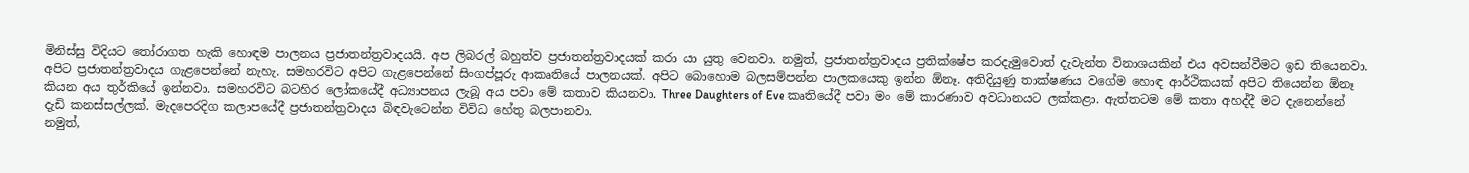මිනිස්සු විදියට තෝරාගත හැකි හොඳම පාලනය ප්‍රජාතන්ත්‍රවාදයයි. අප ලිබරල් බහුත්ව ප්‍රජාතන්ත්‍රවාදයක් කරා යා යුතු වෙනවා. නමුත්, ප්‍රජාතන්ත්‍රවාදය ප්‍රතික්ෂේප කරදැමුවොත් දැවැන්ත විනාශයකින් එය අවසන්වීමට ඉඩ තියෙනවා.
අපිට ප්‍රජාතන්ත්‍රවාදය ගැළපෙන්නේ නැහැ. සමහරවිට අපිට ගැළපෙන්නේ සිංගප්පූරු ආකෘතියේ පාලනයක්. අපිට බොහොම බලසම්පන්න පාලකයෙකු ඉන්න ඕනෑ. අතිදියුණු තාක්ෂණය වගේම හොඳ ආර්ථිකයක් අපිට තියෙන්න ඕනෑ කියන අය තුර්කියේ ඉන්නවා. සමහරවිට බටහිර ලෝකයේදී අධ්‍යාපනය ලැබූ අය පවා මේ කතාව කියනවා. Three Daughters of Eve කෘතියේදී පවා මං මේ කාරණාව අවධානයට ලක්කළා. ඇත්තටම මේ කතා අහද්දී මට දැනෙන්නේ දැඩි කනස්සල්ලක්. මැදපෙරදිග කලාපයේදී ප්‍රජාතන්ත්‍රවාදය බිඳවැටෙන්න විවිධ හේතු බලපානවා.
නමුත්,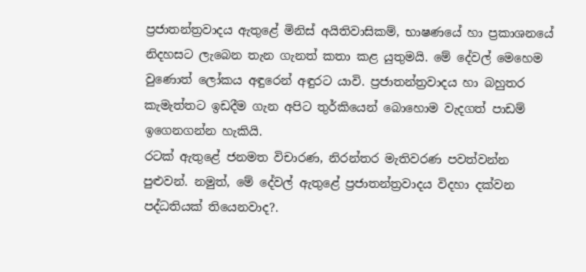ප්‍රජාතන්ත්‍රවාදය ඇතුළේ මිනිස් අයිතිවාසිකම්, භාෂණයේ හා ප්‍රකාශනයේ නිදහසට ලැබෙන තැන ගැනත් කතා කළ යුතුමයි. මේ දේවල් මෙහෙම වුණොත් ලෝකය අඳුරෙන් අඳුරට යාවි. ප්‍රජාතන්ත්‍රවාදය හා බහුතර කැමැත්තට ඉඩදීම ගැන අපිට තුර්කියෙන් බොහොම වැදගත් පාඩම් ඉගෙනගන්න හැකියි.
රටක් ඇතුළේ ජනමත විචාරණ, නිරන්තර මැතිවරණ පවත්වන්න පුළුවන්. නමුත්, මේ දේවල් ඇතුළේ ප්‍රජාතන්ත්‍රවාදය විදහා දක්වන පද්ධතියක් තියෙනවාද?.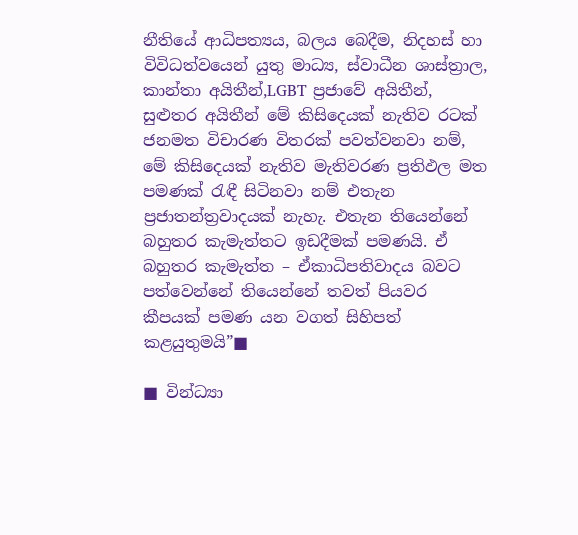නීතියේ ආධිපත්‍යය, බලය බෙදීම, නිදහස් හා විවිධත්වයෙන් යුතු මාධ්‍ය, ස්වාධීන ශාස්ත්‍රාල, කාන්තා අයිතීන්,LGBT ප්‍රජාවේ අයිතීන්, සුළුතර අයිතීන් මේ කිසිදෙයක් නැතිව රටක් ජනමත විචාරණ විතරක් පවත්වනවා නම්, මේ කිසිදෙයක් නැතිව මැතිවරණ ප්‍රතිඵල මත පමණක් රැඳී සිටිනවා නම් එතැන ප්‍රජාතන්ත්‍රවාදයක් නැහැ. එතැන තියෙන්නේ බහුතර කැමැත්තට ඉඩදීමක් පමණයි. ඒ බහුතර කැමැත්ත – ඒකාධිපතිවාදය බවට පත්වෙන්නේ තියෙන්නේ තවත් පියවර කීපයක් පමණ යන වගත් සිහිපත් කළයුතුමයි”■

■ වින්ධ්‍යා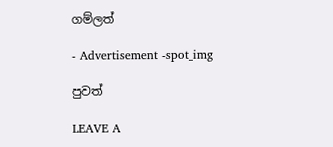ගම්ලත්

- Advertisement -spot_img

පුවත්

LEAVE A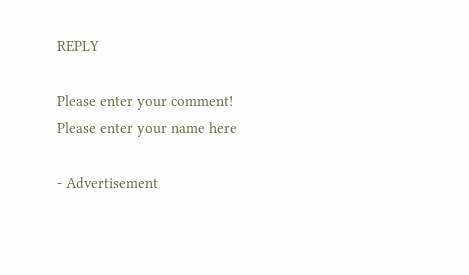REPLY

Please enter your comment!
Please enter your name here

- Advertisement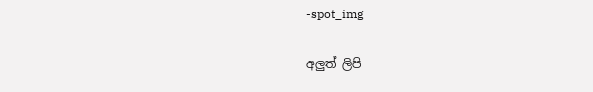-spot_img

අලුත් ලිපි